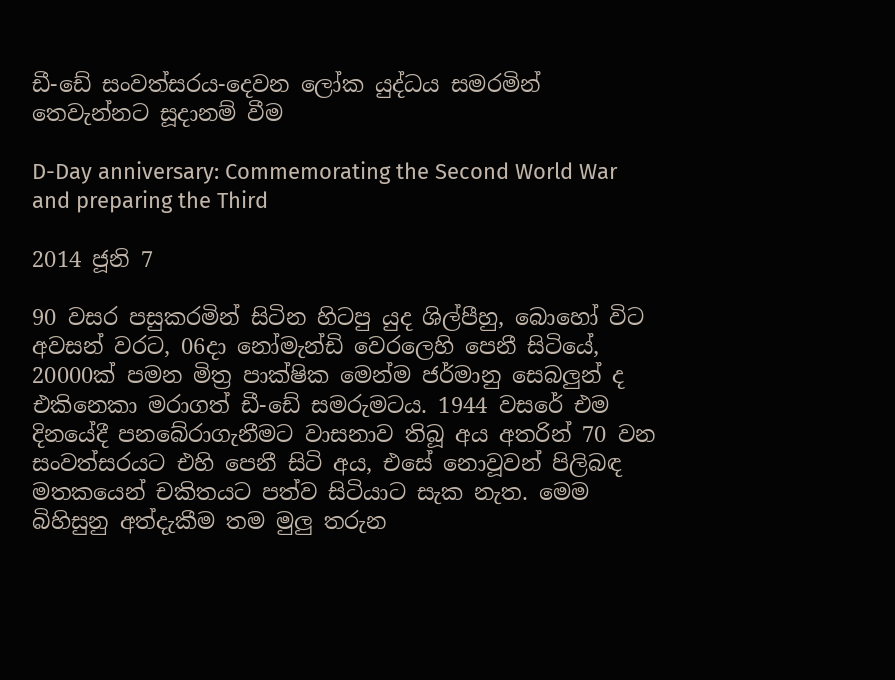ඩී-ඩේ සංවත්සරය-දෙවන ලෝක යුද්ධය සමරමින් තෙවැන්නට සූදානම් වීම

D-Day anniversary: Commemorating the Second World War and preparing the Third

2014 ජූනි 7

90 වසර පසුකරමින් සිටින හිටපු යුද ශිල්පීහු, බොහෝ විට අවසන් වරට, 06දා නෝමැන්ඩි වෙරලෙහි පෙනී සිටියේ, 20000ක් පමන මිත්‍ර පාක්ෂික මෙන්ම ජර්මානු සෙබලුන් ද එකිනෙකා මරාගත් ඩී-ඩේ සමරුමටය. 1944 වසරේ එම දිනයේදී පනබේරාගැනීමට වාසනාව තිබූ අය අතරින් 70 වන සංවත්සරයට එහි පෙනී සිටි අය, එසේ නොවූවන් පිලිබඳ මතකයෙන් චකිතයට පත්ව සිටියාට සැක නැත. මෙම බිහිසුනු අත්දැකීම තම මුලු තරුන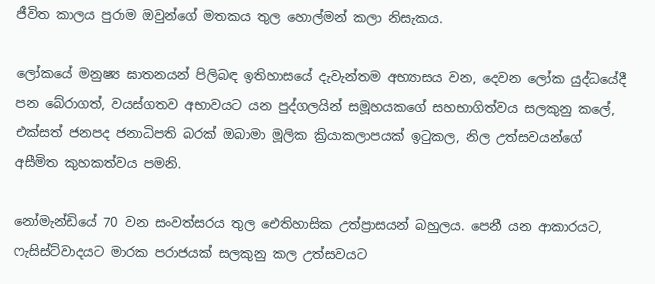ජීවිත කාලය පුරාම ඔවුන්ගේ මතකය තුල හොල්මන් කලා නිසැකය.

ලෝකයේ මනුෂ්‍ය ඝාතනයන් පිලිබඳ ඉතිහාසයේ දැවැන්තම අභ්‍යාසය වන, දෙවන ලෝක යුද්ධයේදී පන බේරාගත්, වයස්ගතව අභාවයට යන පුද්ගලයින් සමූහයකගේ සහභාගිත්වය සලකුනු කලේ, එක්සත් ජනපද ජනාධිපති බරක් ඔබාමා මූලික ක්‍රියාකලාපයක් ඉටුකල, නිල උත්සවයන්ගේ අසීමිත කුහකත්වය පමනි.

නෝමැන්ඩියේ 70 වන සංවත්සරය තුල ඓතිහාසික උත්ප්‍රාසයන් බහුලය. පෙනී යන ආකාරයට, ෆැසිස්ට්වාදයට මාරක පරාජයක් සලකුනු කල උත්සවයට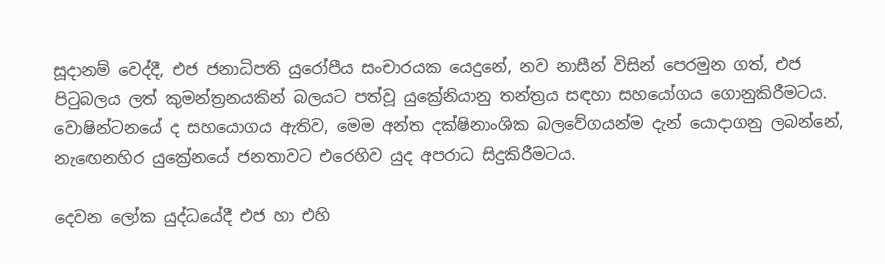සූදානම් වෙද්දී, එජ ජනාධිපති යුරෝපීය සංචාරයක යෙදුනේ, නව නාසීන් විසින් පෙරමුන ගත්, එජ පිටුබලය ලත් කුමන්ත්‍රනයකින් බලයට පත්වූ යුක්‍රේනියානු තන්ත්‍රය සඳහා සහයෝගය ගොනුකිරීමටය. වොෂින්ටනයේ ද සහයොගය ඇතිව, මෙම අන්ත දක්ෂිනාංශික බලවේගයන්ම දැන් යොදාගනු ලබන්නේ, නැඟෙනහිර යුක්‍රේනයේ ජනතාවට එරෙහිව යුද අපරාධ සිදුකිරීමටය.

දෙවන ලෝක යුද්ධයේදී එජ හා එහි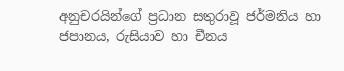අනුචරයින්ගේ ප්‍රධාන සතුරාවූ ජර්මනිය හා ජපානය, රුසියාව හා චීනය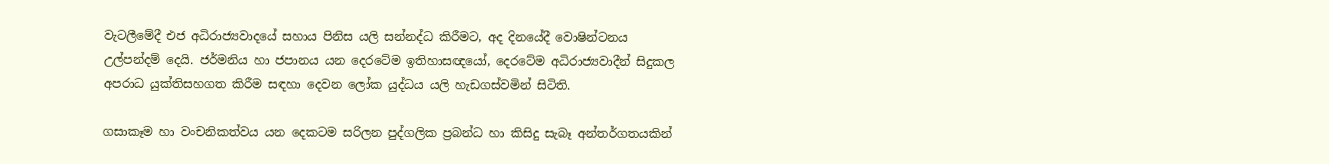වැටලීමේදී එජ අධිරාජ්‍යවාදයේ සහාය පිනිස යලි සන්නද්ධ කිරීමට, අද දිනයේදී වොෂින්ටනය උල්පන්දම් දෙයි. ජර්මනිය හා ජපානය යන දෙරටේම ඉතිහාසඥයෝ, දෙරටේම අධිරාජ්‍යවාදීන් සිදුකල අපරාධ යුක්තිසහගත කිරීම සඳහා දෙවන ලෝක යුද්ධය යලි හැඩගස්වමින් සිටිති.

ගසාකෑම හා වංචනිකත්වය යන දෙකටම සරිලන පුද්ගලික ප්‍රබන්ධ හා කිසිදු සැබෑ අන්තර්ගතයකින්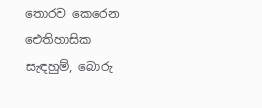තොරව කෙරෙන ඓතිහාසික සැඳහුම්, බොරු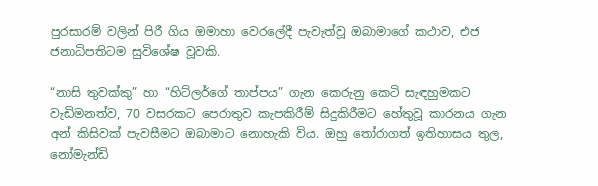පුරසාරම් වලින් පිරී ගිය ඔමාහා වෙරලේදී පැවැත්වූ ඔබාමාගේ කථාව, එජ ජනාධිපතිටම සුවිශේෂ වූවකි.

“නාසි තුවක්කු” හා “හිට්ලර්ගේ තාප්පය” ගැන කෙරුනු කෙටි සැඳහුමකට වැඩිමනත්ව, 70 වසරකට පෙරාතුව කැපකිරීම් සිදුකිරීමට හේතුවූ කාරනය ගැන අන් කිසිවක් පැවසීමට ඔබාමාට නොහැකි විය. ඔහු තෝරාගත් ඉතිහාසය තුල, නෝමැන්ඩි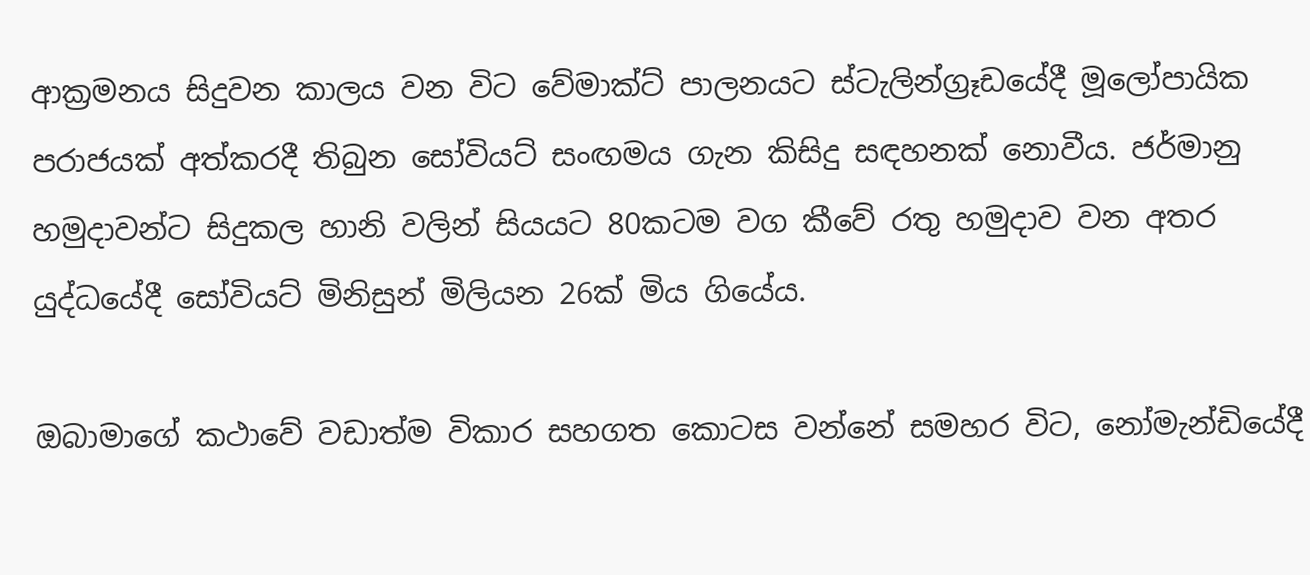ආක්‍රමනය සිදුවන කාලය වන විට වේමාක්ට් පාලනයට ස්ටැලින්ග්‍රෑඩයේදී මූලෝපායික පරාජයක් අත්කරදී තිබුන සෝවියට් සංඟමය ගැන කිසිදු සඳහනක් නොවීය. ජර්මානු හමුදාවන්ට සිදුකල හානි වලින් සියයට 80කටම වග කීවේ රතු හමුදාව වන අතර යුද්ධයේදී සෝවියට් මිනිසුන් මිලියන 26ක් මිය ගියේය.

ඔබාමාගේ කථාවේ වඩාත්ම විකාර සහගත කොටස වන්නේ සමහර විට, නෝමැන්ඩියේදී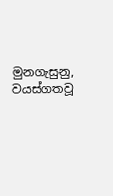මුනගැසුනු, වයස්ගතවූ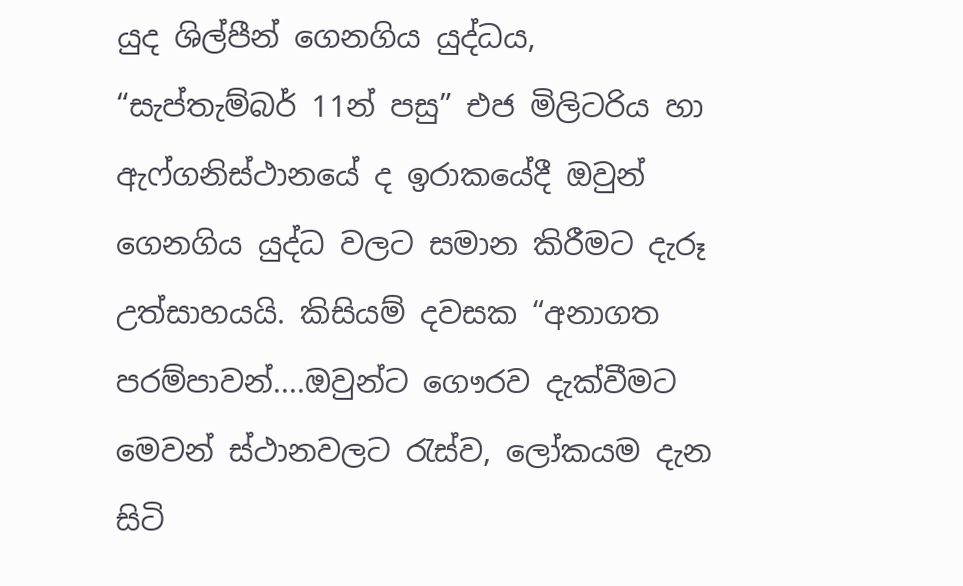යුද ශිල්පීන් ගෙනගිය යුද්ධය, “සැප්තැම්බර් 11න් පසු” එජ මිලිටරිය හා ඇෆ්ගනිස්ථානයේ ද ඉරාකයේදී ඔවුන් ගෙනගිය යුද්ධ වලට සමාන කිරීමට දැරූ උත්සාහයයි. කිසියම් දවසක “අනාගත පරම්පාවන්....ඔවුන්ට ගෞරව දැක්වීමට මෙවන් ස්ථානවලට රැස්ව, ලෝකයම දැන සිටි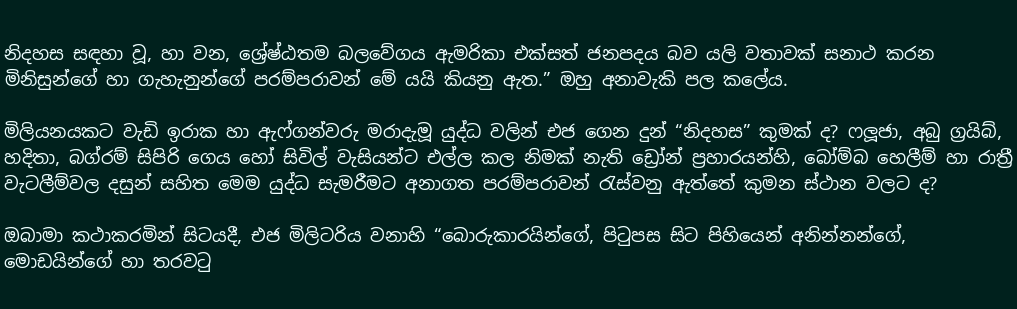නිදහස සඳහා වූ, හා වන, ශ්‍රේෂ්ඨතම බලවේගය ඇමරිකා එක්සත් ජනපදය බව යලි වතාවක් සනාථ කරන මිනිසුන්ගේ හා ගැහැනුන්ගේ පරම්පරාවන් මේ යයි කියනු ඇත.” ඔහු අනාවැකි පල කලේය.

මිලියනයකට වැඩි ඉරාක හා ඇෆ්ගන්වරු මරාදැමූ යුද්ධ වලින් එජ ගෙන දුන් “නිදහස” කුමක් ද? ෆලූජා, අබු ග්‍රයිබ්, හදිතා, බග්රම් සිපිරි ගෙය හෝ සිවිල් වැසියන්ට එල්ල කල නිමක් නැති ඩ්‍රෝන් ප්‍රහාරයන්හි, බෝම්බ හෙලීම් හා රාත්‍රී වැටලීම්වල දසුන් සහිත මෙම යුද්ධ සැමරීමට අනාගත පරම්පරාවන් රැස්වනු ඇත්තේ කුමන ස්ථාන වලට ද?

ඔබාමා කථාකරමින් සිටයදී, එජ මිලිටරිය වනාහි “බොරුකාරයින්ගේ, පිටුපස සිට පිහියෙන් අනින්නන්ගේ, මොඩයින්ගේ හා තරවටු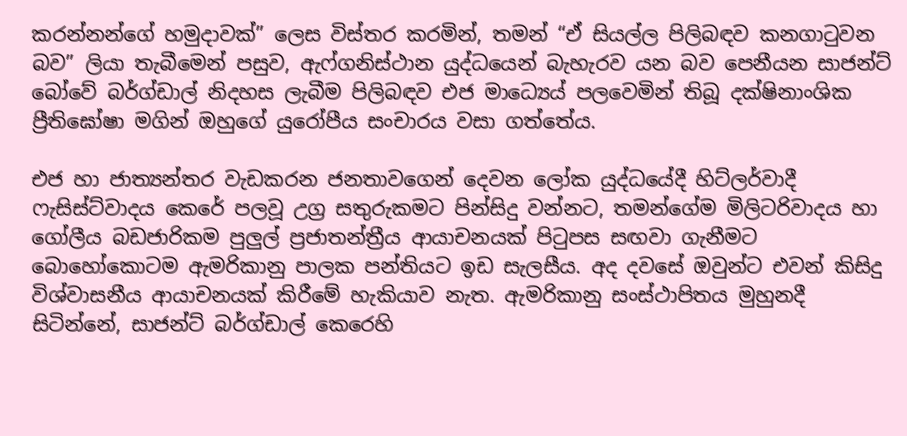කරන්නන්ගේ හමුදාවක්” ලෙස විස්තර කරමින්, තමන් “ඒ සියල්ල පිලිබඳව කනගාටුවන බව” ලියා තැබීමෙන් පසුව, ඇෆ්ගනිස්ථාන යුද්ධයෙන් බැහැරව යන බව පෙනීයන සාජන්ට් බෝවේ බර්ග්ඩාල් නිදහස ලැබීම පිලිබඳව එජ මාධ්‍යෙය් පලවෙමින් තිබූ දක්ෂිනාංශික ප්‍රීතිඝෝෂා මගින් ඔහුගේ යුරෝපීය සංචාරය වසා ගත්තේය.

එජ හා ජාත්‍යන්තර වැඩකරන ජනතාවගෙන් දෙවන ලෝක යුද්ධයේදී හිට්ලර්වාදී ෆැසිස්ට්වාදය කෙරේ පලවූ උග්‍ර සතුරුකමට පින්සිදු වන්නට, තමන්ගේම මිලිටරිවාදය හා ගෝලීය බඩජාරිකම පුලුල් ප්‍රජාතන්ත්‍රීය ආයාචනයක් පිටුපස සඟවා ගැනීමට බොහෝකොටම ඇමරිකානු පාලක පන්තියට ඉඩ සැලසීය. අද දවසේ ඔවුන්ට එවන් කිසිදු විශ්වාසනීය ආයාචනයක් කිරීමේ හැකියාව නැත. ඇමරිකානු සංස්ථාපිතය මුහුනදී සිටින්නේ, සාජන්ට් බර්ග්ඩාල් කෙරෙහි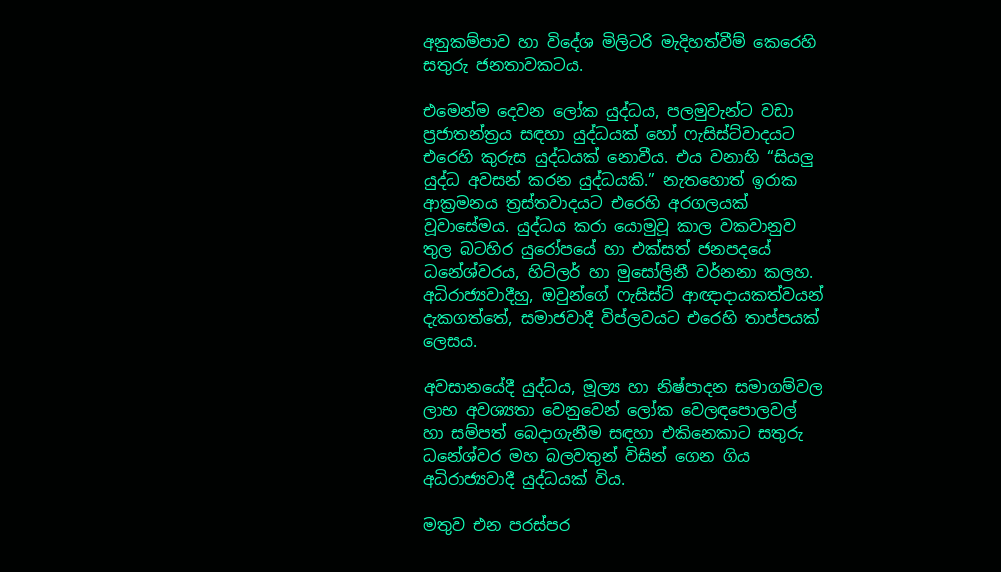අනුකම්පාව හා විදේශ මිලිටරි මැදිහත්වීම් කෙරෙහි සතුරු ජනතාවකටය.

එමෙන්ම දෙවන ලෝක යුද්ධය, පලමුවැන්ට වඩා ප්‍රජාතන්ත්‍රය සඳහා යුද්ධයක් හෝ ෆැසිස්ට්වාදයට එරෙහි කුරුස යුද්ධයක් නොවීය. එය වනාහි “සියලු යුද්ධ අවසන් කරන යුද්ධයකි.” නැතහොත් ඉරාක ආක්‍රමනය ත්‍රස්තවාදයට එරෙහි අරගලයක් වූවාසේමය. යුද්ධය කරා යොමුවූ කාල වකවානුව තුල බටහිර යුරෝපයේ හා එක්සත් ජනපදයේ ධනේශ්වරය, හිට්ලර් හා මුසෝලිනී වර්නනා කලහ. අධිරාජ්‍යවාදීහු, ඔවුන්ගේ ෆැසිස්ට් ආඥාදායකත්වයන් දැකගත්තේ, සමාජවාදී විප්ලවයට එරෙහි තාප්පයක් ලෙසය.

අවසානයේදී යුද්ධය, මූල්‍ය හා නිෂ්පාදන සමාගම්වල ලාභ අවශ්‍යතා වෙනුවෙන් ලෝක වෙලඳපොලවල් හා සම්පත් බෙදාගැනීම සඳහා එකිනෙකාට සතුරු ධනේශ්වර මහ බලවතුන් විසින් ගෙන ගිය අධිරාජ්‍යවාදී යුද්ධයක් විය.

මතුව එන පරස්පර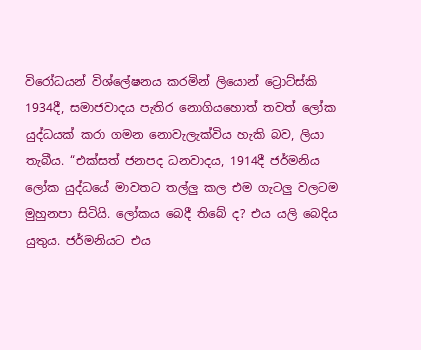විරෝධයන් විශ්ලේෂනය කරමින් ලියොන් ට්‍රොට්ස්කි 1934දී, සමාජවාදය පැතිර නොගියහොත් තවත් ලෝක යුද්ධයක් කරා ගමන නොවැලැක්විය හැකි බව, ලියා තැබීය. “එක්සත් ජනපද ධනවාදය, 1914දී ජර්මනිය ලෝක යුද්ධයේ මාවතට තල්ලු කල එම ගැටලු වලටම මුහුනපා සිටියි. ලෝකය බෙදී තිබේ ද? එය යලි බෙදිය යුතුය. ජර්මනියට එය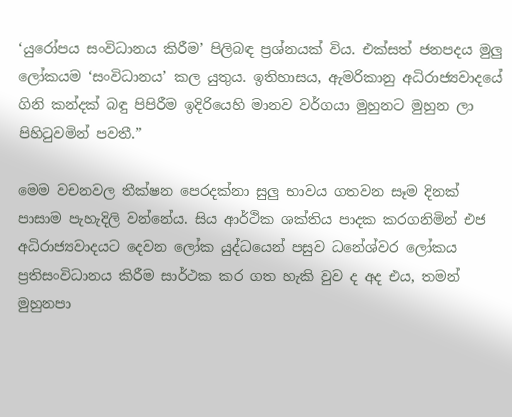‘යුරෝපය සංවිධානය කිරීම’ පිලිබඳ ප්‍රශ්නයක් විය. එක්සත් ජනපදය මුලු ලෝකයම ‘සංවිධානය’ කල යුතුය. ඉතිහාසය, ඇමරිකානු අධිරාජ්‍යවාදයේ ගිනි කන්දක් බඳු පිපිරීම ඉදිරියෙහි මානව වර්ගයා මුහුනට මුහුන ලා පිහිටුවමින් පවතී.”

මෙම වචනවල තීක්ෂන පෙරදක්නා සුලු භාවය ගතවන සෑම දිනක් පාසාම පැහැදිලි වන්නේය. සිය ආර්ථික ශක්තිය පාදක කරගනිමින් එජ අධිරාජ්‍යවාදයට දෙවන ලෝක යුද්ධයෙන් පසුව ධනේශ්වර ලෝකය ප්‍රතිසංවිධානය කිරීම සාර්ථක කර ගත හැකි වුව ද අද එය, තමන් මුහුනපා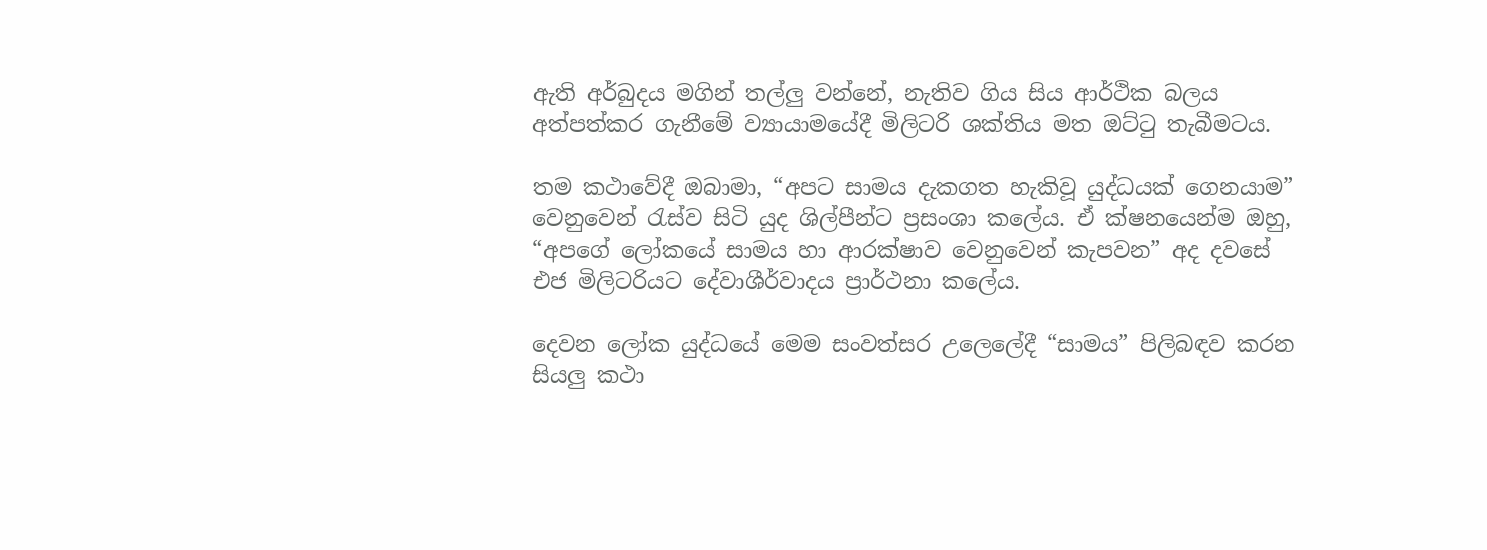ඇති අර්බුදය මගින් තල්ලු වන්නේ, නැතිව ගිය සිය ආර්ථික බලය අත්පත්කර ගැනීමේ ව්‍යායාමයේදී මිලිටරි ශක්තිය මත ඔට්ටු තැබීමටය.

තම කථාවේදී ඔබාමා, “අපට සාමය දැකගත හැකිවූ යුද්ධයක් ගෙනයාම” වෙනුවෙන් රැස්ව සිටි යුද ශිල්පීන්ට ප්‍රසංශා කලේය. ඒ ක්ෂනයෙන්ම ඔහු, “අපගේ ලෝකයේ සාමය හා ආරක්ෂාව වෙනුවෙන් කැපවන” අද දවසේ එජ මිලිටරියට දේවාශීර්වාදය ප්‍රාර්ථනා කලේය.

දෙවන ලෝක යුද්ධයේ මෙම සංවත්සර උලෙලේදී “සාමය” පිලිබඳව කරන සියලු කථා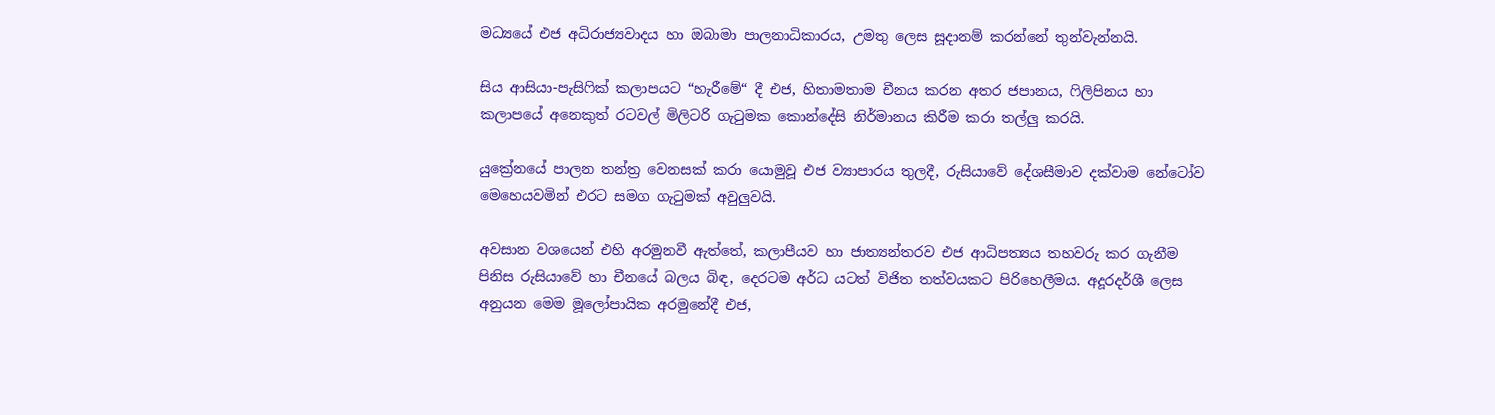මධ්‍යයේ එජ අධිරාජ්‍යවාදය හා ඔබාමා පාලනාධිකාරය, උමතු ලෙස සූදානම් කරන්නේ තුන්වැන්නයි.

සිය ආසියා-පැසිෆික් කලාපයට “හැරීමේ“ දී එජ, හිතාමතාම චීනය කරන අතර ජපානය, ෆිලිපිනය හා කලාපයේ අනෙකුත් රටවල් මිලිටරි ගැටුමක කොන්දේසි නිර්මානය කිරීම කරා තල්ලු කරයි.

යුක්‍රේනයේ පාලන තන්ත්‍ර වෙනසක් කරා යොමුවූ එජ ව්‍යාපාරය තුලදී, රුසියාවේ දේශසීමාව දක්වාම නේටෝව මෙහෙයවමින් එරට සමග ගැටුමක් අවුලුවයි.

අවසාන වශයෙන් එහි අරමුනවී ඇත්තේ, කලාපීයව හා ජාත්‍යන්තරව එජ ආධිපත්‍යය තහවරු කර ගැනීම පිනිස රුසියාවේ හා චීනයේ බලය බිඳ, දෙරටම අර්ධ යටත් විජිත තත්වයකට පිරිහෙලීමය. අදූරදර්ශී ලෙස අනුයන මෙම මූලෝපායික අරමුනේදී එජ,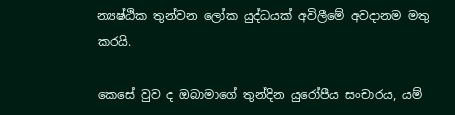න්‍යෂ්ඨික තුන්වන ලෝක යුද්ධයක් අවිලීමේ අවදානම මතු කරයි.

කෙසේ වුව ද ඔබාමාගේ තුන්දින යුරෝපීය සංචාරය, යම්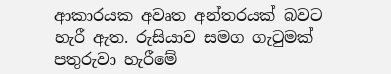ආකාරයක අවෘත අන්තරයක් බවට හැරී ඇත. රුසියාව සමග ගැටුමක් පතුරුවා හැරීමේ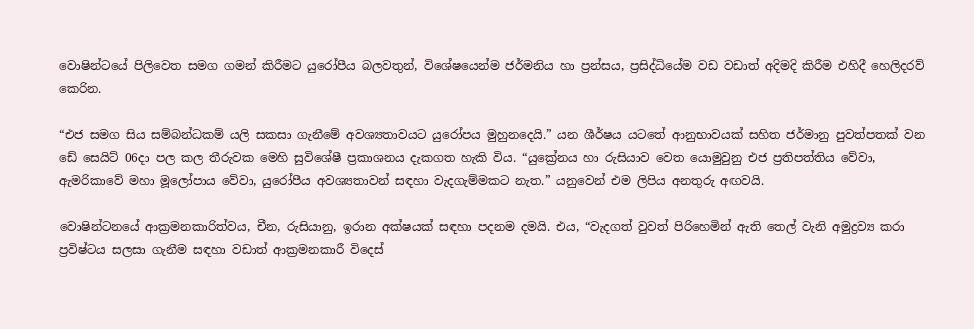වොෂින්ටයේ පිලිවෙත සමග ගමන් කිරීමට යුරෝපීය බලවතුන්, විශේෂයෙන්ම ජර්මනිය හා ප්‍රන්සය, ප්‍රසිද්ධියේම වඩ වඩාත් අදිමදි කිරීම එහිදී හෙලිදරව් කෙරින.

“එජ සමග සිය සම්බන්ධකම් යලි සකසා ගැනීමේ අවශ්‍යතාවයට යුරෝපය මුහුනදෙයි.” යන ශීර්ෂය යටතේ ආනුභාවයක් සහිත ජර්මානු පුවත්පතක් වන ඩේ සෙයිට් 06දා පල කල තීරුවක මෙහි සුවිශේෂී ප්‍රකාශනය දැකගත හැකි විය. “යුක්‍රේනය හා රුසියාව වෙත යොමුවුනු එජ ප්‍රතිපත්තිය වේවා, ඇමරිකාවේ මහා මූලෝපාය වේවා, යුරෝපීය අවශ්‍යතාවන් සඳහා වැදගැම්මකට නැත.” යනුවෙන් එම ලිපිය අනතුරු අඟවයි.

වොෂින්ටනයේ ආක්‍රමනකාරිත්වය, චීන, රුසියානු, ඉරාන අක්ෂයක් සඳහා පදනම දමයි. එය, “වැදගත් වුවත් පිරිහෙමින් ඇති තෙල් වැනි අමුද්‍රව්‍ය කරා ප්‍රවිෂ්ටය සලසා ගැනීම සඳහා වඩාත් ආක්‍රමනකාරී විදෙස්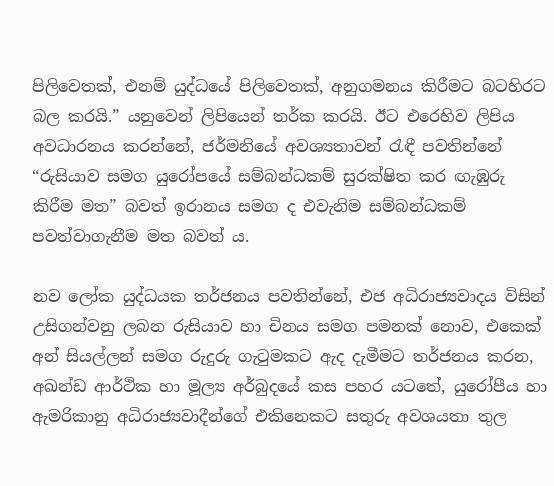පිලිවෙතක්, එනම් යුද්ධයේ පිලිවෙතක්, අනුගමනය කිරීමට බටහිරට බල කරයි.” යනුවෙන් ලිපියෙන් තර්ක කරයි. ඊට එරෙහිව ලිපිය අවධාරනය කරන්නේ, ජර්මනියේ අවශ්‍යතාවන් රැඳී පවතින්නේ “රුසියාව සමග යුරෝපයේ සම්බන්ධකම් සුරක්ෂිත කර ඟැඹුරු කිරීම මත” බවත් ඉරානය සමග ද එවැනිම සම්බන්ධකම් පවත්වාගැනීම මත බවත් ය.

නව ලෝක යුද්ධයක තර්ජනය පවතින්නේ, එජ අධිරාජ්‍යවාදය විසින් උසිගන්වනු ලබන රුසියාව හා චිනය සමග පමනක් නොව, එකෙක් අන් සියල්ලන් සමග රුදුරු ගැටුමකට ඇද දැමීමට තර්ජනය කරන, අඛන්ඩ ආර්ථික හා මූල්‍ය අර්බුදයේ කස පහර යටතේ, යුරෝපීය හා ඇමරිකානු අධිරාජ්‍යවාදීන්ගේ එකිනෙකට සතුරු අවශයතා තුල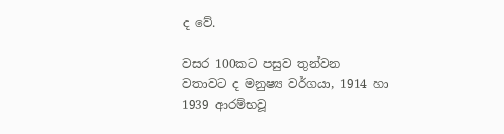ද වේ.

වසර 100කට පසුව තුන්වන වතාවට ද මනුෂ්‍ය වර්ගයා, 1914 හා 1939 ආරම්භවූ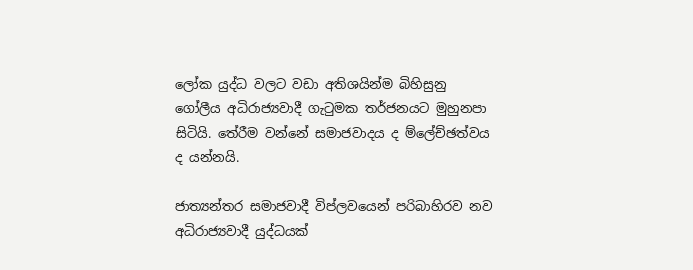ලෝක යුද්ධ වලට වඩා අතිශයින්ම බිහිසුනු ගෝලීය අධිරාජ්‍යවාදී ගැටුමක තර්ජනයට මුහුනපා සිටියි. තේරීම වන්නේ සමාජවාදය ද ම්ලේච්ඡත්වය ද යන්නයි.

ජාත්‍යන්තර සමාජවාදී විප්ලවයෙන් පරිබාහිරව නව අධිරාජ්‍යවාදී යුද්ධයක්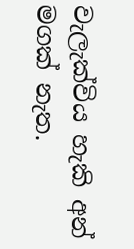වැලැක්විය හැකි අන් මගක් නැත.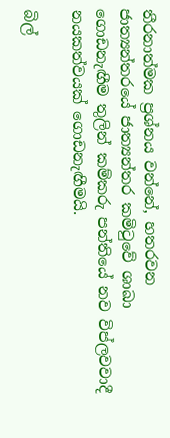තීරනාත්මක ප්‍රශ්නය වන්නේ, හතරවන ජාත්‍යන්තරයේ ජාත්‍යන්තර කමිටුවේ ශාඛා ගොඩනැඟීම තුලින් කම්කරු පන්තියේ නව විප්ලවවාදී නයකත්වයක් ගොඩනැඟීමයි.

බිල්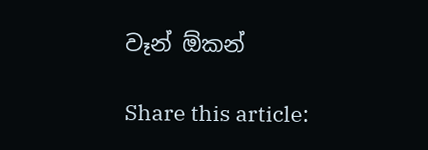වෑන් ඕකන්

Share this article: